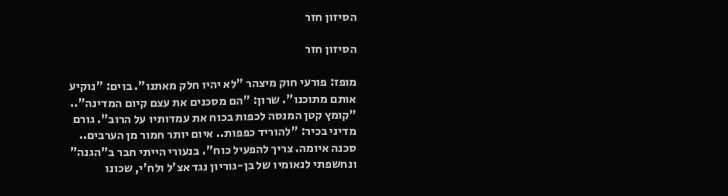הסיזון חזר

הסיזון חזר

מופז: פורעי חוק מיצהר "לא יהיו חלק מאתנו". בוים: "נוקיע אותם מתוכנו". שרון: "הם מסכנים את עצם קיום המדינה".. "קומץ קטן המנסה לכפות בכוח את עמדותיו על הרוב". גורם מדיני בכיר: "להוריד כפפות.. איום יותר חמור מן הערבים.. סכנה איומה. צריך להפעיל כוח". בנעורי הייתי חבר ב"הגנה" ונחשפתי לנאומיו של בן-גוריון נגד אצ'ל ולח'י, שכונו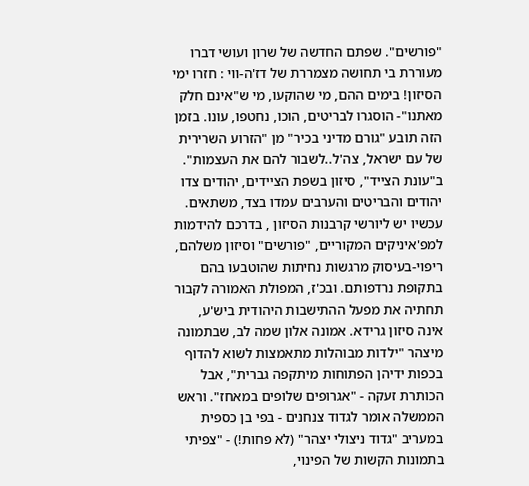"פורשים". שפתם החדשה של שרון ועושי דברו מעוררת בי תחושה מצמררת של דז'ה-ווי : חזרו ימי הסיזון! בימים ההם, מי שהוקעו, מי ש"אינם חלק מאתנו"- הוסגרו לבריטים, הוכו, נחטפו, עונו. בזמן הזה תובע "גורם מדיני בכיר" מן "הזרוע השרירית של עם ישראל, צה'ל..לשבור להם את העצמות". ב"עונת הצייד", סיזון בשפת הציידים, יהודים צדו יהודים והבריטים והערבים עמדו בצד, משתאים. עכשיו יש ליורשי קרבנות הסיזון , בדרכם להידמות למפ'איניקים המקוריים, "פורשים" וסיזון משלהם, ריפוי-בעיסוק מרגשות נחיתות שהוטבעו בהם בתקופת נרדפותם. ובכ'ז, המפולת האמורה לקבור תחתיה את מפעל ההתישבות היהודית ביש'ע, אינה סיזון גרידא. אמונה אלון שמה לב, שבתמונה מיצהר "ילדות מבוהלות מתאמצות לשוא להדוף בכפות ידיהן הפתוחות מיתקפה גברית", אבל הכותרת זעקה - "אגרופים שלופים במאחז". וראש הממשלה אומר לגדוד צנחנים - בפי בן כספית במעריב "גדוד ניצולי יצהר" (לא פחות!) - "צפיתי בתמונות הקשות של הפינוי,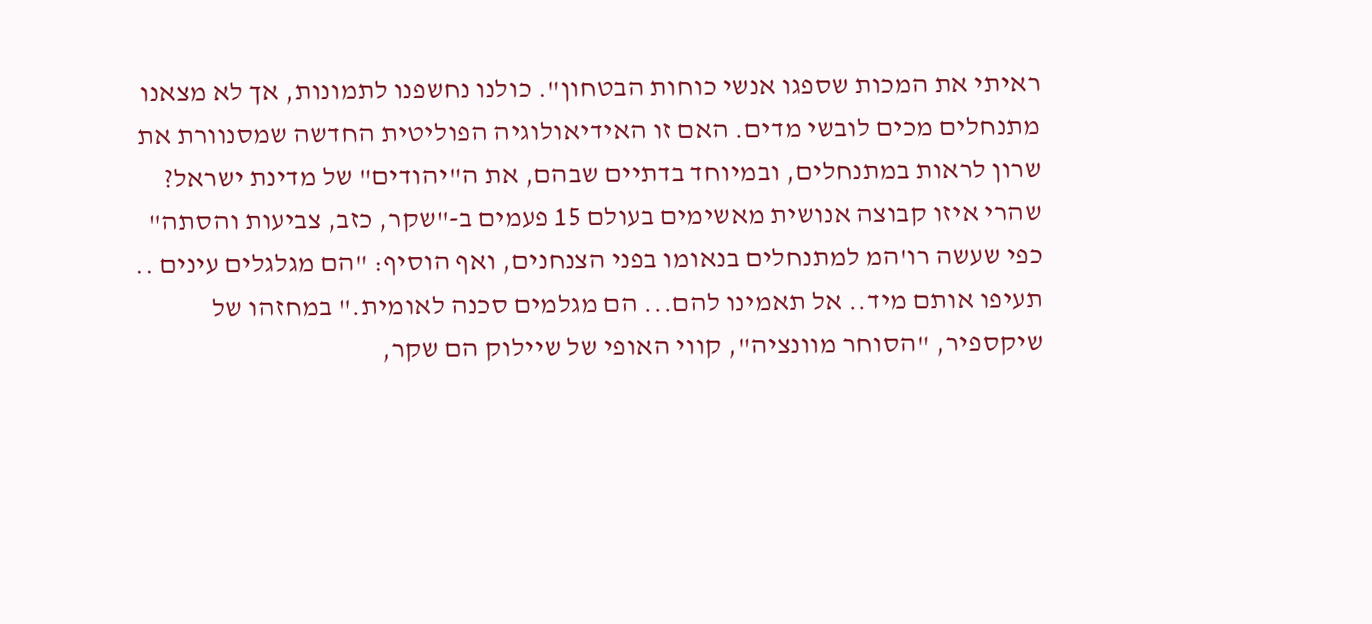ראיתי את המכות שספגו אנשי כוחות הבטחון". כולנו נחשפנו לתמונות, אך לא מצאנו מתנחלים מכים לובשי מדים. האם זו האידיאולוגיה הפוליטית החדשה שמסנוורת את שרון לראות במתנחלים, ובמיוחד בדתיים שבהם, את ה"יהודים" של מדינת ישראל? שהרי איזו קבוצה אנושית מאשימים בעולם 15 פעמים ב-"שקר, כזב, צביעות והסתה" כפי שעשה רו'המ למתנחלים בנאומו בפני הצנחנים, ואף הוסיף: "הם מגלגלים עינים .. תעיפו אותם מיד.. אל תאמינו להם... הם מגלמים סכנה לאומית." במחזהו של שיקספיר, "הסוחר מוונציה", קווי האופי של שיילוק הם שקר,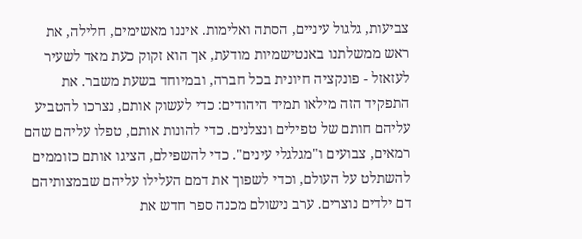צביעות, גלגול עיניים, הסתה ואלימות. איננו מאשימים, חלילה, את ראש ממשלתנו באנטישמיות מודעת, אך הוא זקוק כעת מאד לשעיר לעזאזל - פונקציה חיונית בכל חברה, ובמיוחד בשעת משבר. את התפקיד הזה מילאו תמיד היהודים: כדי לעשוק אותם, נצרכו להטביע עליהם חותם של טפילים ונצלנים. כדי להונות אותם, טפלו עליהם שהם רמאים, צבועים ו"מגלגלי עינים". כדי להשפילם, הציגו אותם כזוממים להשתלט על העולם, וכדי לשפוך את דמם העלילו עליהם שבמצותיהם דם ילדים נוצרים. ערב נישולם מכנה ספר חדש את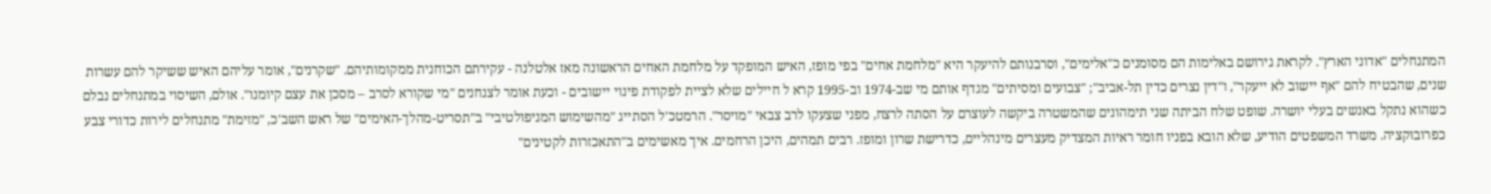המתנחלים "אדוני הארץ". לקראת גירושם באלימות הם מסומנים כ"אלימים", וסרבנותם להיעקר היא "מלחמת אחים" בפי מופז, האיש המופקד על מלחמת האחים הראשונה מאז אלטלנה - עקירתם הכוחנית ממקומותיהם. "שקרנים", אומר עליהם האיש ששיקר להם עשרות שנים, שהבטיח להם "אף יישוב לא ייעקר", ו"דין נצרים כדין תל-אביב"; "צבועים ומסיתים" מגדף אותם מי שב-1974 וב-1995 קרא ל חיילים שלא לציית לפקודת פינוי יישובים - וכעת אומר לצנחנים "מי שקורא לסרב – מסכן את עצם קיומנו". אולם, השיסוי במתנחלים נבלם כשהוא נתקל באנשים בעלי יושרה. שופט שלח הביתה שני תימהונים שהמשטרה ביקשה לעוצרם על הסתה לרצח, מפני שצעקו לרב צבאי "מויסר". הרמטכ'ל הסתייג "מהשימוש המניפולטיבי" ב"תסריט-מהלך-האימים" של ראש השב'כ, "מזימת" מתנחלים לירות כדורי צבע כפרובוקציה. משרד המשפטים הודיע, שלא הובא בפניו חומר ראיות המצדיק מעצרים מינהליים, כדרישת שרון ומופז. רבים תמהים, היכן הרחמים. איך מאשימים ב"התאכזרות לקטינים"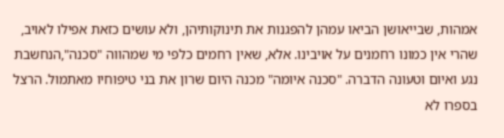אמהות, שבייאושן הביאו עמהן להפגנות את תינוקותיהן, ולא עושים כזאת אפילו לאויב, שהרי אין כמונו רחמנים על אויבינו. אלא, שאין רחמים כלפי מי שמהווה "סכנה",הנחשבת נגע ואיום וטעונה הדברה. "סכנה איומה" מכנה היום שרון את בני טיפוחיו מאתמול. הרצל בספרו לא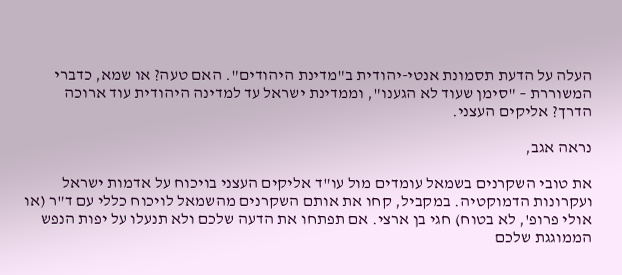העלה על הדעת תסמונת אנטי-יהודית ב"מדינת היהודים". האם טעה? או שמא, כדברי המשוררת – "סימן שעוד לא הגענו", וממדינת ישראל עד למדינה היהודית עוד ארוכה הדרך? אליקים העצני.

נראה אגב,

את טובי השקרנים בשמאל עומדים מול עו"ד אליקים העצני בויכוח על אדמות ישראל ועקרונות הדמוקטיה. במקביל, קחו את אותם השקרנים מהשמאל לויכוח כללי עם ד"ר (או אולי פרופ', לא בטוח) חגי בן ארצי. אם תפתחו את הדעה שלכם ולא תנעלו על יפות הנפש הממוגגת שלכם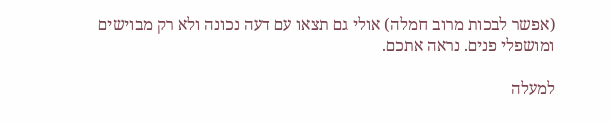(אפשר לבכות מרוב חמלה) אולי גם תצאו עם דעה נכונה ולא רק מבוישים ומושפלי פנים. נראה אתכם.

למעלה